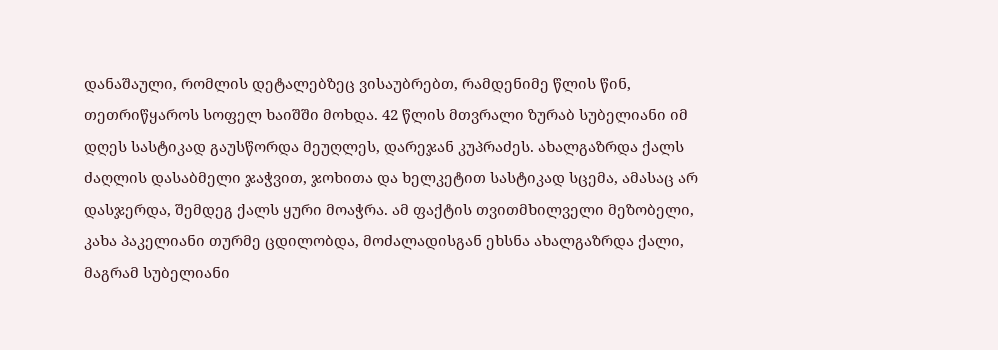დანაშაული, რომლის დეტალებზეც ვისაუბრებთ, რამდენიმე წლის წინ, თეთრიწყაროს სოფელ ხაიშში მოხდა. 42 წლის მთვრალი ზურაბ სუბელიანი იმ დღეს სასტიკად გაუსწორდა მეუღლეს, დარეჯან კუპრაძეს. ახალგაზრდა ქალს ძაღლის დასაბმელი ჯაჭვით, ჯოხითა და ხელკეტით სასტიკად სცემა, ამასაც არ დასჯერდა, შემდეგ ქალს ყური მოაჭრა. ამ ფაქტის თვითმხილველი მეზობელი, კახა პაკელიანი თურმე ცდილობდა, მოძალადისგან ეხსნა ახალგაზრდა ქალი, მაგრამ სუბელიანი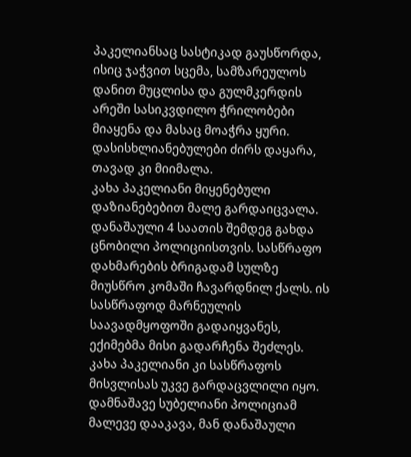პაკელიანსაც სასტიკად გაუსწორდა, ისიც ჯაჭვით სცემა, სამზარეულოს დანით მუცლისა და გულმკერდის არეში სასიკვდილო ჭრილობები მიაყენა და მასაც მოაჭრა ყური. დასისხლიანებულები ძირს დაყარა, თავად კი მიიმალა.
კახა პაკელიანი მიყენებული დაზიანებებით მალე გარდაიცვალა. დანაშაული 4 საათის შემდეგ გახდა ცნობილი პოლიციისთვის. სასწრაფო დახმარების ბრიგადამ სულზე მიუსწრო კომაში ჩავარდნილ ქალს. ის სასწრაფოდ მარნეულის საავადმყოფოში გადაიყვანეს, ექიმებმა მისი გადარჩენა შეძლეს. კახა პაკელიანი კი სასწრაფოს მისვლისას უკვე გარდაცვლილი იყო.
დამნაშავე სუბელიანი პოლიციამ მალევე დააკავა, მან დანაშაული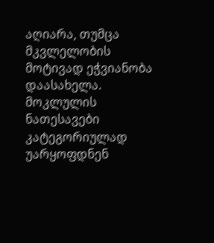აღიარა, თუმცა მკვლელობის მოტივად ეჭვიანობა დაასახელა.
მოკლულის ნათესავები კატეგორიულად უარყოფდნენ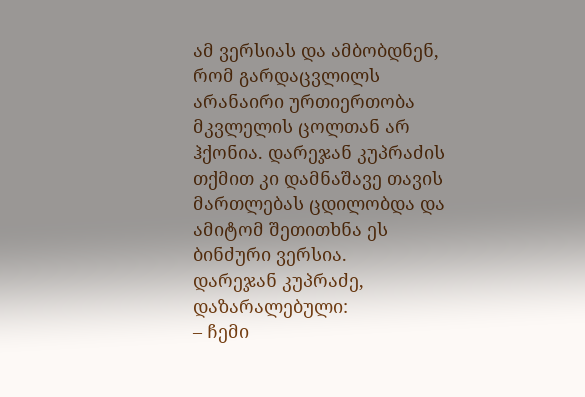ამ ვერსიას და ამბობდნენ, რომ გარდაცვლილს არანაირი ურთიერთობა მკვლელის ცოლთან არ ჰქონია. დარეჯან კუპრაძის თქმით კი დამნაშავე თავის მართლებას ცდილობდა და ამიტომ შეთითხნა ეს ბინძური ვერსია.
დარეჯან კუპრაძე, დაზარალებული:
– ჩემი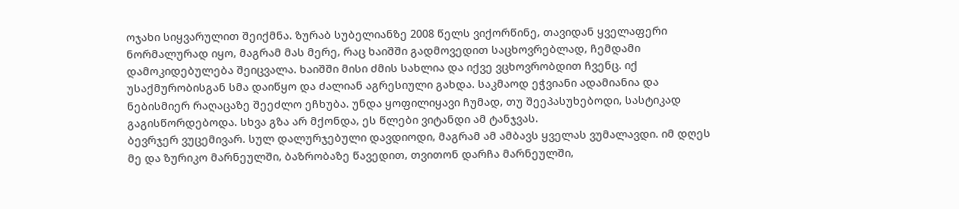ოჯახი სიყვარულით შეიქმნა. ზურაბ სუბელიანზე 2008 წელს ვიქორწინე, თავიდან ყველაფერი ნორმალურად იყო, მაგრამ მას მერე, რაც ხაიშში გადმოვედით საცხოვრებლად, ჩემდამი დამოკიდებულება შეიცვალა. ხაიშში მისი ძმის სახლია და იქვე ვცხოვრობდით ჩვენც. იქ უსაქმურობისგან სმა დაიწყო და ძალიან აგრესიული გახდა. საკმაოდ ეჭვიანი ადამიანია და ნებისმიერ რაღაცაზე შეეძლო ეჩხუბა. უნდა ყოფილიყავი ჩუმად, თუ შეეპასუხებოდი, სასტიკად გაგისწორდებოდა. სხვა გზა არ მქონდა, ეს წლები ვიტანდი ამ ტანჯვას.
ბევრჯერ ვუცემივარ. სულ დალურჯებული დავდიოდი, მაგრამ ამ ამბავს ყველას ვუმალავდი. იმ დღეს მე და ზურიკო მარნეულში, ბაზრობაზე წავედით, თვითონ დარჩა მარნეულში,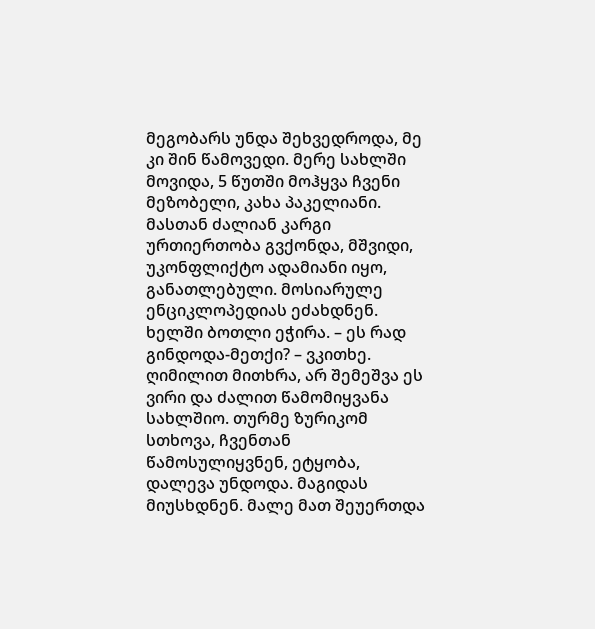მეგობარს უნდა შეხვედროდა, მე კი შინ წამოვედი. მერე სახლში მოვიდა, 5 წუთში მოჰყვა ჩვენი მეზობელი, კახა პაკელიანი. მასთან ძალიან კარგი ურთიერთობა გვქონდა, მშვიდი, უკონფლიქტო ადამიანი იყო, განათლებული. მოსიარულე ენციკლოპედიას ეძახდნენ. ხელში ბოთლი ეჭირა. – ეს რად გინდოდა-მეთქი? – ვკითხე. ღიმილით მითხრა, არ შემეშვა ეს ვირი და ძალით წამომიყვანა სახლშიო. თურმე ზურიკომ სთხოვა, ჩვენთან წამოსულიყვნენ, ეტყობა, დალევა უნდოდა. მაგიდას მიუსხდნენ. მალე მათ შეუერთდა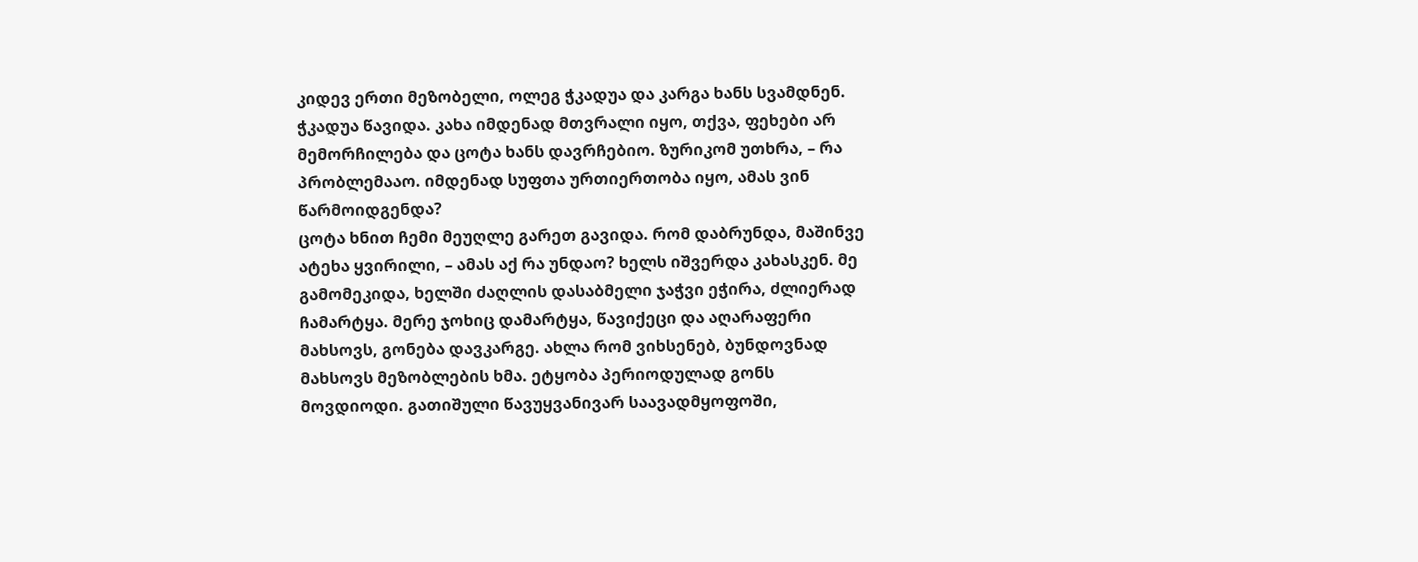კიდევ ერთი მეზობელი, ოლეგ ჭკადუა და კარგა ხანს სვამდნენ. ჭკადუა წავიდა. კახა იმდენად მთვრალი იყო, თქვა, ფეხები არ მემორჩილება და ცოტა ხანს დავრჩებიო. ზურიკომ უთხრა, – რა პრობლემააო. იმდენად სუფთა ურთიერთობა იყო, ამას ვინ წარმოიდგენდა?
ცოტა ხნით ჩემი მეუღლე გარეთ გავიდა. რომ დაბრუნდა, მაშინვე ატეხა ყვირილი, – ამას აქ რა უნდაო? ხელს იშვერდა კახასკენ. მე გამომეკიდა, ხელში ძაღლის დასაბმელი ჯაჭვი ეჭირა, ძლიერად ჩამარტყა. მერე ჯოხიც დამარტყა, წავიქეცი და აღარაფერი მახსოვს, გონება დავკარგე. ახლა რომ ვიხსენებ, ბუნდოვნად მახსოვს მეზობლების ხმა. ეტყობა პერიოდულად გონს მოვდიოდი. გათიშული წავუყვანივარ საავადმყოფოში,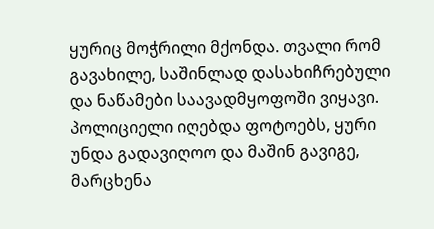ყურიც მოჭრილი მქონდა. თვალი რომ გავახილე, საშინლად დასახიჩრებული და ნაწამები საავადმყოფოში ვიყავი. პოლიციელი იღებდა ფოტოებს, ყური უნდა გადავიღოო და მაშინ გავიგე, მარცხენა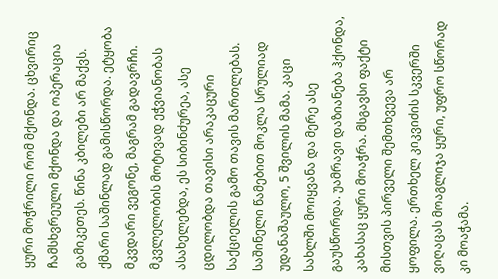ყური მოჭრილი რომ მქონდა. ცხვირიც ჩამსხვრეული მქონდა და ოპერაცია გამიკეთეს. წინა კბილები არ მაქვს. ქმარი საშინლად გამისწორდა. ეტყობა მკვდარი ვეგონე, მაგრამ გადავრჩი.
მკვლელობის მოტივად ეჭვიანობას ასახელებდა, ეს სიბინძურეა, ასე ცდილობდა თავისი არაკაცური საქციელის გამო თავის მართლებას. საშინელი წამებით მოკლა სრულიად უდანაშაულო, 5 შვილის მამა. კაცი სახლში მოიყვანა და მერე ასე გაუსწორდა. უამრავი დაზიანება ჰქონდა, კახასაც ყური მოაჭრა. მსგავსი ფაქტი მისთვის პირველი შემთხვევა არ ყოფილა. ერთხელ კიკვიძის სკვერში ვიღაცას მოაგლიჯა ყური, უფრო სწორად კი მოაჭამა.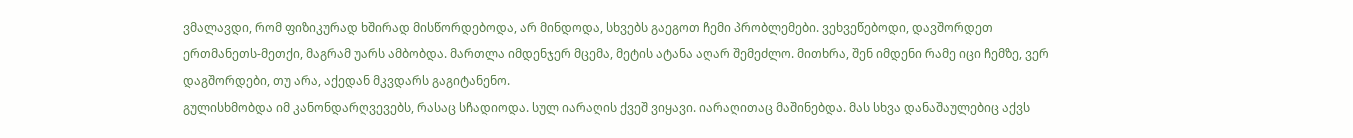ვმალავდი, რომ ფიზიკურად ხშირად მისწორდებოდა, არ მინდოდა, სხვებს გაეგოთ ჩემი პრობლემები. ვეხვეწებოდი, დავშორდეთ ერთმანეთს-მეთქი, მაგრამ უარს ამბობდა. მართლა იმდენჯერ მცემა, მეტის ატანა აღარ შემეძლო. მითხრა, შენ იმდენი რამე იცი ჩემზე, ვერ დაგშორდები, თუ არა, აქედან მკვდარს გაგიტანენო.
გულისხმობდა იმ კანონდარღვევებს, რასაც სჩადიოდა. სულ იარაღის ქვეშ ვიყავი. იარაღითაც მაშინებდა. მას სხვა დანაშაულებიც აქვს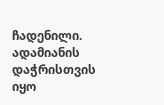ჩადენილი. ადამიანის დაჭრისთვის იყო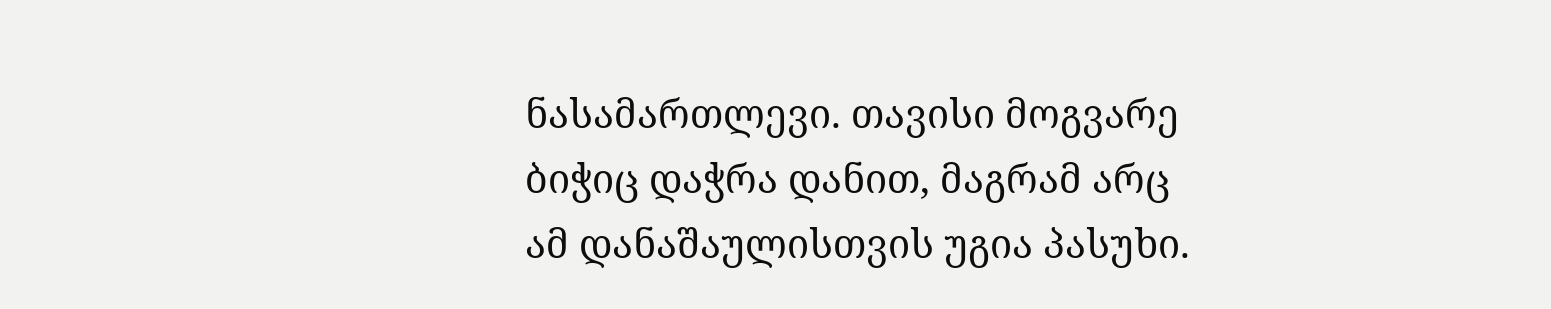ნასამართლევი. თავისი მოგვარე ბიჭიც დაჭრა დანით, მაგრამ არც ამ დანაშაულისთვის უგია პასუხი.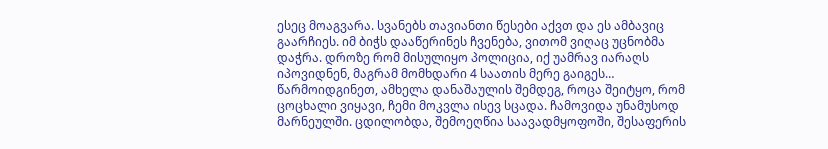ესეც მოაგვარა. სვანებს თავიანთი წესები აქვთ და ეს ამბავიც გაარჩიეს. იმ ბიჭს დააწერინეს ჩვენება, ვითომ ვიღაც უცნობმა დაჭრა. დროზე რომ მისულიყო პოლიცია, იქ უამრავ იარაღს იპოვიდნენ, მაგრამ მომხდარი 4 საათის მერე გაიგეს… წარმოიდგინეთ, ამხელა დანაშაულის შემდეგ, როცა შეიტყო, რომ ცოცხალი ვიყავი, ჩემი მოკვლა ისევ სცადა. ჩამოვიდა უნამუსოდ მარნეულში. ცდილობდა, შემოეღწია საავადმყოფოში, შესაფერის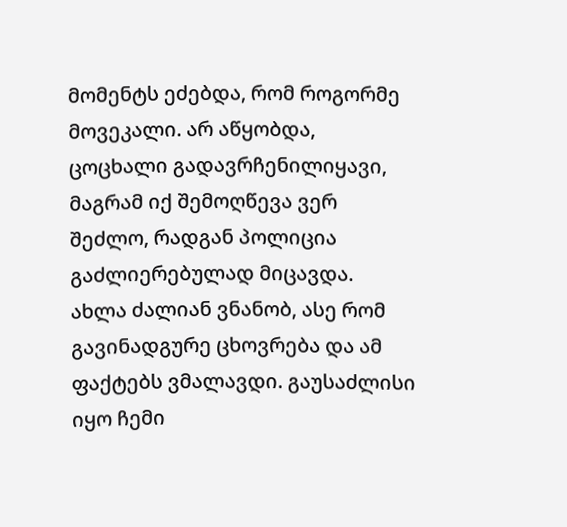მომენტს ეძებდა, რომ როგორმე მოვეკალი. არ აწყობდა, ცოცხალი გადავრჩენილიყავი, მაგრამ იქ შემოღწევა ვერ შეძლო, რადგან პოლიცია გაძლიერებულად მიცავდა.
ახლა ძალიან ვნანობ, ასე რომ გავინადგურე ცხოვრება და ამ ფაქტებს ვმალავდი. გაუსაძლისი იყო ჩემი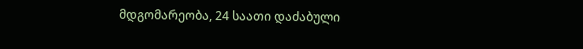მდგომარეობა, 24 საათი დაძაბული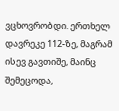ვცხოვრობდი. ერთხელ დავრეკე 112-ზე, მაგრამ ისევ გავთიშე, მაინც შემეცოდა,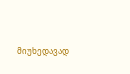მიუხედავად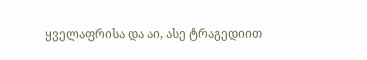ყველაფრისა და აი, ასე ტრაგედიით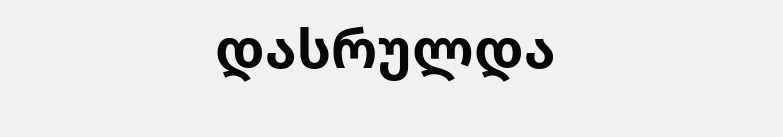დასრულდა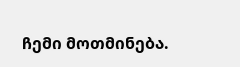ჩემი მოთმინება.